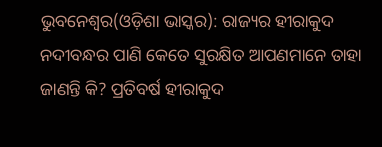ଭୁବନେଶ୍ୱର(ଓଡ଼ିଶା ଭାସ୍କର): ରାଜ୍ୟର ହୀରାକୁଦ ନଦୀବନ୍ଧର ପାଣି କେତେ ସୁରକ୍ଷିତ ଆପଣମାନେ ତାହା ଜାଣନ୍ତି କି? ପ୍ରତିବର୍ଷ ହୀରାକୁଦ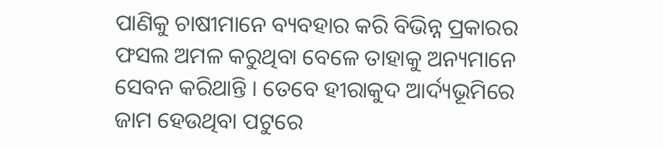ପାଣିକୁ ଚାଷୀମାନେ ବ୍ୟବହାର କରି ବିଭିନ୍ନ ପ୍ରକାରର ଫସଲ ଅମଳ କରୁଥିବା ବେଳେ ତାହାକୁ ଅନ୍ୟମାନେ ସେବନ କରିଥାନ୍ତି । ତେବେ ହୀରାକୁଦ ଆର୍ଦ୍ୟଭୂମିରେ ଜାମ ହେଉଥିବା ପଟୁରେ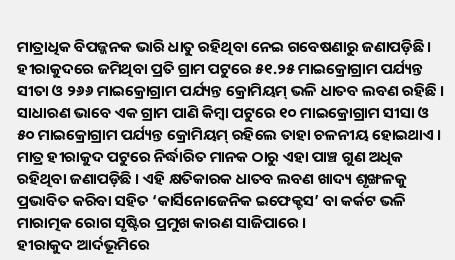ମାତ୍ରାଧିକ ବିପଜ୍ଜନକ ଭାରି ଧାତୁ ରହିଥିବା ନେଇ ଗବେଷଣାରୁ ଜଣାପଡ଼ିଛି । ହୀରାକୁଦରେ ଜମିଥିବା ପ୍ରତି ଗ୍ରାମ ପଟୁରେ ୫୧.୨୫ ମାଇକ୍ରୋଗ୍ରାମ ପର୍ଯ୍ୟନ୍ତ ସୀତା ଓ ୨୬୬ ମାଇକ୍ରୋଗ୍ରାମ ପର୍ଯ୍ୟନ୍ତ କ୍ରୋମିୟମ୍ ଭଳି ଧାତବ ଲବଣ ରହିଛି । ସାଧାରଣ ଭାବେ ଏକ ଗ୍ରାମ ପାଣି କିମ୍ବା ପଟୁରେ ୧୦ ମାଇକ୍ରୋଗ୍ରାମ ସୀସା ଓ ୫୦ ମାଇକ୍ରୋଗ୍ରାମ ପର୍ଯ୍ୟନ୍ତ କ୍ରୋମିୟମ୍ ରହିଲେ ତାହା ଚଳନୀୟ ହୋଇଥାଏ । ମାତ୍ର ହୀରାକୁଦ ପଟୁରେ ନିର୍ଦ୍ଧାରିତ ମାନକ ଠାରୁ ଏହା ପାଞ୍ଚ ଗୁଣ ଅଧିକ ରହିଥିବା ଜଣାପଡ଼ିଛି । ଏହି କ୍ଷତିକାରକ ଧାତବ ଲବଣ ଖାଦ୍ୟ ଶୃଙ୍ଖଳକୁ ପ୍ରଭାବିତ କରିବା ସହିତ ‘କାର୍ସିନୋଜେନିକ ଇଫେକ୍ଟସ’ ବା କର୍କଟ ଭଳି ମାରାତ୍ମକ ରୋଗ ସୃଷ୍ଟିର ପ୍ରମୁଖ କାରଣ ସାଜିପାରେ ।
ହୀରାକୁଦ ଆର୍ଦଭୂମିରେ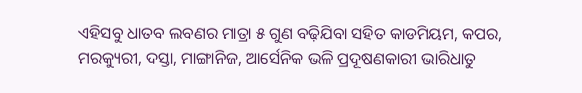ଏହିସବୁ ଧାତବ ଲବଣର ମାତ୍ରା ୫ ଗୁଣ ବଢ଼ିଯିବା ସହିତ କାଡମିୟମ, କପର, ମରକ୍ୟୁରୀ, ଦସ୍ତା, ମାଙ୍ଗାନିଜ, ଆର୍ସେନିକ ଭଳି ପ୍ରଦୂଷଣକାରୀ ଭାରିଧାତୁ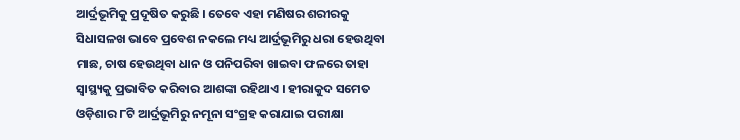ଆର୍ଦ୍ରଭୂମିକୁ ପ୍ରଦୂଷିତ କରୁଛି । ତେବେ ଏହା ମଣିଷର ଶରୀରକୁ ସିଧାସଳଖ ଭାବେ ପ୍ରବେଶ ନକଲେ ମଧ୍ୟ ଆର୍ଦ୍ରଭୂମିରୁ ଧରା ହେଉଥିବା ମାଛ, ଚାଷ ହେଉଥିବା ଧାନ ଓ ପନିପରିବା ଖାଇବା ଫଳରେ ତାହା ସ୍ୱାସ୍ଥ୍ୟକୁ ପ୍ରଭାବିତ କରିବାର ଆଶଙ୍କା ରହିଥାଏ । ହୀରାକୁଦ ସମେତ ଓଡ଼ିଶାର ୮ଟି ଆର୍ଦ୍ରଭୂମିରୁ ନମୂନା ସଂଗ୍ରହ କରାଯାଇ ପରୀକ୍ଷା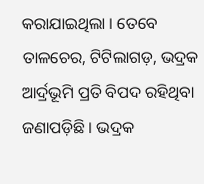କରାଯାଇଥିଲା । ତେବେ ତାଳଚେର, ଟିଟିଲାଗଡ଼, ଭଦ୍ରକ ଆର୍ଦ୍ରଭୂମି ପ୍ରତି ବିପଦ ରହିଥିବା ଜଣାପଡ଼ିଛି । ଭଦ୍ରକ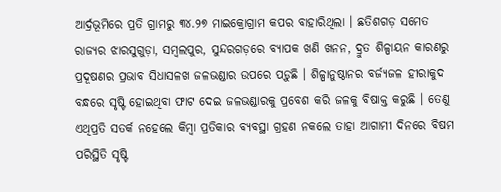ଆର୍ଦ୍ରଭୂମିରେ ପ୍ରତି ଗ୍ରାମରୁ ୩୪.୨୭ ମାଇକ୍ରୋଗ୍ରାମ କପର ବାହାରିଥିଲା । ଛତିଶଗଡ଼ ସମେତ ରାଜ୍ୟର ଝାରସୁଗୁଡ଼ା, ସମ୍ବଲପୁର, ସୁନ୍ଦରଗଡ଼ରେ ବ୍ୟାପକ ଖଣି ଖନନ, ଦ୍ରୁତ ଶିଳ୍ପାୟନ କାରଣରୁ ପ୍ରଦୂଷଣର ପ୍ରଭାବ ସିଧାସଳଖ ଜଳଭଣ୍ଡାର ଉପରେ ପଡ଼ୁଛି । ଶିଳ୍ପାନୁଷ୍ଠାନର ବର୍ଜ୍ୟଜଳ ହୀରାକୁଦ ବନ୍ଧରେ ସୃଷ୍ଟି ହୋଇଥିବା ଫାଟ ଦେଇ ଜଳଭଣ୍ଡାରକୁ ପ୍ରବେଶ କରି ଜଳକୁ ବିଷାକ୍ତ କରୁଛି । ତେଣୁ ଏଥିପ୍ରତି ସତର୍କ ନହେଲେ କିମ୍ବା ପ୍ରତିକାର ବ୍ୟବସ୍ଥା ଗ୍ରହଣ ନକଲେ ତାହା ଆଗାମୀ ଦିନରେ ବିଷମ ପରିସ୍ଥିତି ସୃଷ୍ଟି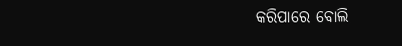କରିପାରେ ବୋଲି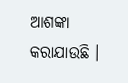ଆଶଙ୍କା କରାଯାଉଛି ।